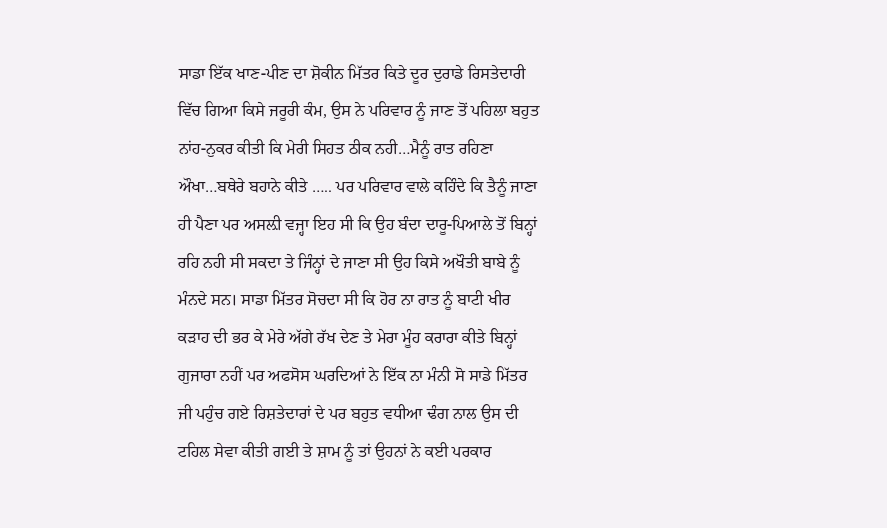ਸਾਡਾ ਇੱਕ ਖਾਣ-ਪੀਣ ਦਾ ਸ਼ੋਕੀਨ ਮਿੱਤਰ ਕਿਤੇ ਦੂਰ ਦੁਰਾਡੇ ਰਿਸਤੇਦਾਰੀ ਵਿੱਚ ਗਿਆ ਕਿਸੇ ਜਰੂਰੀ ਕੰਮ, ਉਸ ਨੇ ਪਰਿਵਾਰ ਨੂੰ ਜਾਣ ਤੋਂ ਪਹਿਲਾ ਬਹੁਤ ਨਾਂਹ-ਨੁਕਰ ਕੀਤੀ ਕਿ ਮੇਰੀ ਸਿਹਤ ਠੀਕ ਨਹੀ…ਮੈਨੂੰ ਰਾਤ ਰਹਿਣਾ ਔਖਾ…ਬਥੇਰੇ ਬਹਾਨੇ ਕੀਤੇ ….. ਪਰ ਪਰਿਵਾਰ ਵਾਲੇ ਕਹਿੰਦੇ ਕਿ ਤੈਨੂੰ ਜਾਣਾ ਹੀ ਪੈਣਾ ਪਰ ਅਸਲ਼ੀ ਵਜ੍ਹਾ ਇਹ ਸੀ ਕਿ ਉਹ ਬੰਦਾ ਦਾਰੂ-ਪਿਆਲੇ ਤੋਂ ਬਿਨ੍ਹਾਂ ਰਹਿ ਨਹੀ ਸੀ ਸਕਦਾ ਤੇ ਜਿੰਨ੍ਹਾਂ ਦੇ ਜਾਣਾ ਸੀ ਉਹ ਕਿਸੇ ਅਖੌਤੀ ਬਾਬੇ ਨੂੰ ਮੰਨਦੇ ਸਨ। ਸਾਡਾ ਮਿੱਤਰ ਸੋਚਦਾ ਸੀ ਕਿ ਹੋਰ ਨਾ ਰਾਤ ਨੂੰ ਬਾਟੀ ਖੀਰ ਕੜਾਹ ਦੀ ਭਰ ਕੇ ਮੇਰੇ ਅੱਗੇ ਰੱਖ ਦੇਣ ਤੇ ਮੇਰਾ ਮੂੰਹ ਕਰਾਰਾ ਕੀਤੇ ਬਿਨ੍ਹਾਂ ਗੁਜਾਰਾ ਨਹੀਂ ਪਰ ਅਫਸੋਸ ਘਰਦਿਆਂ ਨੇ ਇੱਕ ਨਾ ਮੰਨੀ ਸੋ ਸਾਡੇ ਮਿੱਤਰ ਜੀ ਪਹੁੰਚ ਗਏ ਰਿਸ਼ਤੇਦਾਰਾਂ ਦੇ ਪਰ ਬਹੁਤ ਵਧੀਆ ਢੰਗ ਨਾਲ ਉਸ ਦੀ ਟਹਿਲ ਸੇਵਾ ਕੀਤੀ ਗਈ ਤੇ ਸ਼ਾਮ ਨੂੰ ਤਾਂ ਉਹਨਾਂ ਨੇ ਕਈ ਪਰਕਾਰ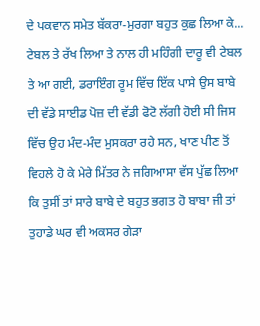ਦੇ ਪਕਵਾਨ ਸਮੇਤ ਬੱਕਰਾ-ਮੁਰਗਾ ਬਹੁਤ ਕੁਛ ਲਿਆ ਕੇ...
ਟੇਬਲ ਤੇ ਰੱਖ ਲਿਆ ਤੇ ਨਾਲ ਹੀ ਮਹਿੰਗੀ ਦਾਰੂ ਵੀ ਟੇਬਲ ਤੇ ਆ ਗਈ, ਡਰਾਇੰਗ ਰੂਮ ਵਿੱਚ ਇੱਕ ਪਾਸੇ ਉਸ ਬਾਬੇ ਦੀ ਵੱਡੇ ਸਾਈਡ ਪੋਜ਼ ਦੀ ਵੱਡੀ ਫੋਟੋ ਲੱਗੀ ਹੋਈ ਸੀ ਜਿਸ ਵਿੱਚ ਉਹ ਮੰਦ-ਮੰਦ ਮੁਸਕਰਾ ਰਹੇ ਸਨ, ਖਾਣ ਪੀਣ ਤੋਂ ਵਿਹਲੇ ਹੋ ਕੇ ਮੇਰੇ ਮਿੱਤਰ ਨੇ ਜਗਿਆਸਾ ਵੱਸ ਪੁੱਛ ਲਿਆ ਕਿ ਤੁਸੀਂ ਤਾਂ ਸਾਰੇ ਬਾਬੇ ਦੇ ਬਹੁਤ ਭਗਤ ਹੋ ਬਾਬਾ ਜੀ ਤਾਂ ਤੁਹਾਡੇ ਘਰ ਵੀ ਅਕਸਰ ਗੇੜਾ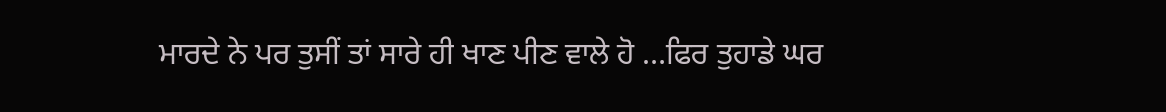ਮਾਰਦੇ ਨੇ ਪਰ ਤੁਸੀਂ ਤਾਂ ਸਾਰੇ ਹੀ ਖਾਣ ਪੀਣ ਵਾਲੇ ਹੋ …ਫਿਰ ਤੁਹਾਡੇ ਘਰ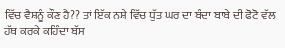ਵਿੱਚ ਵੈਸ਼ਨੂੰ ਕੌਣ ਹੈ?? ਤਾਂ ਇੱਕ ਨਸ਼ੇ ਵਿੱਚ ਧੁੱਤ ਘਰ ਦਾ ਬੰਦਾ ਬਾਬੇ ਦੀ ਫੋਟੋ ਵੱਲ ਹੱਥ ਕਰਕੇ ਕਹਿੰਦਾ ਬੱਸ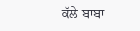ਕੱਲੇ ਬਾਬਾ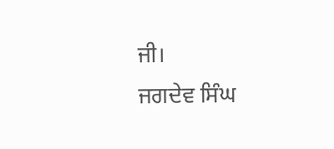ਜੀ।
ਜਗਦੇਵ ਸਿੰਘ